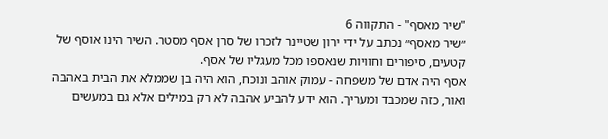"שיר מאסף" - התקווה 6
״שיר מאסף״ נכתב על ידי ירון שטיינר לזכרו של סרן אסף מסטר. השיר הינו אוסף של קטעים, סיפורים וחוויות שנאספו מכל מעגליו של אסף.
אסף היה אדם של משפחה - עמוק אוהב ונוכח, הוא היה בן שממלא את הבית באהבה ואור, כזה שמכבד ומעריך. הוא ידע להביע אהבה לא רק במילים אלא גם במעשים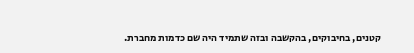קטנים, בחיבוקים, בהקשבה ובזה שתמיד היה שם כדמות מחברת.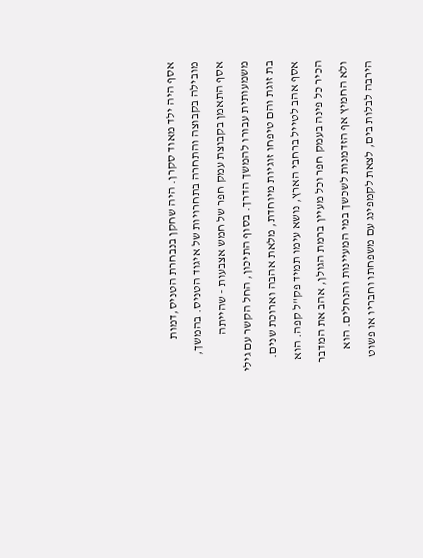אסף היה ילד מאוד סקרן. היה שחקן בנבחרת הטניס,דמות מובילה בקבוצה והתחרה בתחרויות של איגוד הטניס. בהמשך, אסף התאמן בקבוצת עמק חפר של חמש אצבעות - שהייתה משמעותית עבורו להמשך הדרך. בסוף התיכון, החל הקשר עם גילי בת זוגת והם טיפחו זוגיות מיוחדת, מלאת אהבה וארוכת שנים. אסף אהב לטייל ברחבי הארץ, נושא עימו תמיד פק"ל קפה. הוא הכיר כל פינה בעמק חפר וכל מעיין ברמת הגולן, אהב את המדבר ולא החמיץ אף הזדמנות לשכשך במי המעיינות והנחלים. הוא הירבה לבלות בים, לצאת לקמפינג עם משפחתו וחבריו או פשוט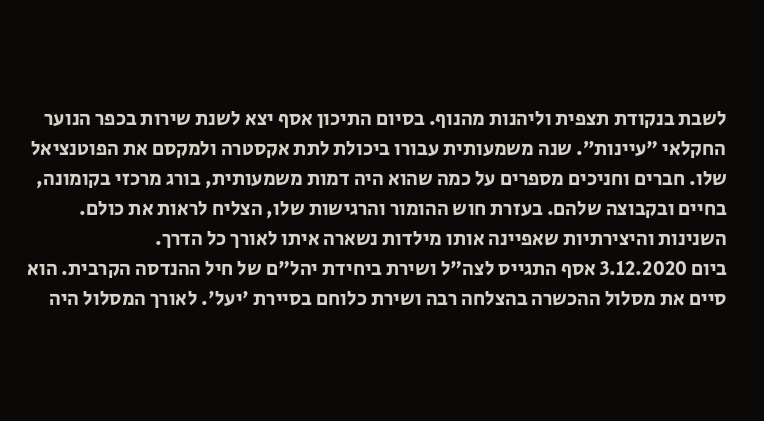לשבת בנקודת תצפית וליהנות מהנוף. בסיום התיכון אסף יצא לשנת שירות בכפר הנוער החקלאי "עיינות״. שנה משמעותית עבורו ביכולת לתת אקסטרה ולמקסם את הפוטנציאל שלו. חברים וחניכים מספרים על כמה שהוא היה דמות משמעותית, בורג מרכזי בקומונה, בחיים ובקבוצה שלהם. בעזרת חוש ההומור והרגישות שלו, הצליח לראות את כולם. השנינות והיצירתיות שאפיינה אותו מילדות נשארה איתו לאורך כל הדרך.
ביום 3.12.2020 אסף התגייס לצה"ל ושירת ביחידת יהל"ם של חיל ההנדסה הקרבית. הוא סיים את מסלול ההכשרה בהצלחה רבה ושירת כלוחם בסיירת 'יעל'. לאורך המסלול היה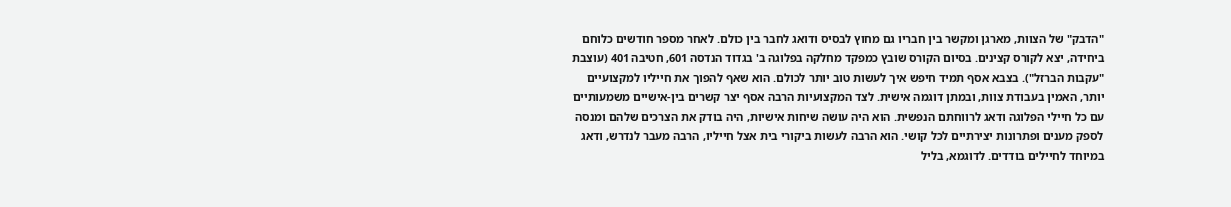"הדבק" של הצוות, מארגן ומקשר בין חבריו גם מחוץ לבסיס ודואג לחבר בין כולם. לאחר מספר חודשים כלוחם ביחידה, יצא לקורס קצינים. בסיום הקורס שובץ כמפקד מחלקה בפלוגה ב' בגדוד הנדסה 601, חטיבה 401 (עוצבת "עקבות הברזל"). בצבא אסף תמיד חיפש איך לעשות טוב יותר לכולם. הוא שאף להפוך את חייליו למקצועיים יותר, האמין בעבודת צוות, ובמתן דוגמה אישית. לצד המקצועיות הרבה אסף יצר קשרים בין-אישיים משמעותיים עם כל חיילי הפלוגה ודאג לרווחתם הנפשית. הוא היה עושה שיחות אישיות, היה בודק את הצרכים שלהם ומנסה לספק מענים ופתרונות יצירתיים לכל קושי. הוא הרבה לעשות ביקורי בית אצל חייליו, הרבה מעבר לנדרש, ודאג במיוחד לחיילים בודדים. לדוגמא, בליל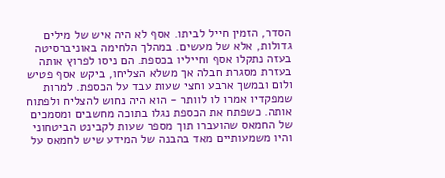הסדר, הזמין חייל לביתו. אסף לא היה איש של מילים גדולות, אלא של מעשים. במהלך הלחימה באוניברסיטה בעזה נתקלו אסף וחייליו בכספת. הם ניסו לפרוץ אותה בעזרת מסגרת חבלה אך משלא הצליחו, ביקש אסף פטיש ולום ובמשך ארבע וחצי שעות עבד על הכספת. למרות שמפקדיו אמרו לו לוותר - הוא היה נחוש להצליח ולפתוח אותה. כשפתח את הכספת נגלו בתוכה מחשבים ומסמכים של החמאס שהועברו תוך מספר שעות לקבינט הביטחוני והיו משמעותיים מאד בהבנה של המידע שיש לחמאס על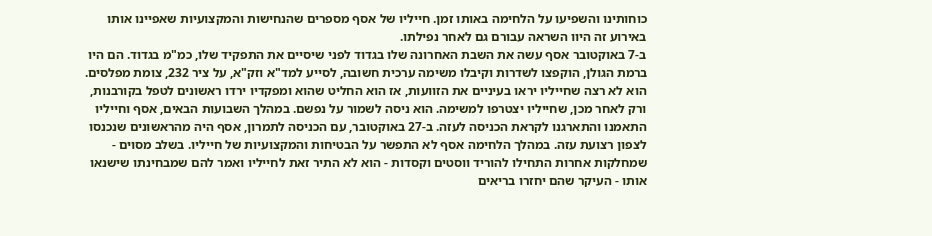כוחותינו והשפיעו על הלחימה באותו זמן. חייליו של אסף מספרים שהנחישות והמקצועיות שאפיינו אותו באירוע זה היוו השראה עבורם גם לאחר נפילתו.
ב-7 באוקטובר אסף עשה את השבת האחרונה שלו בגדוד לפני שיסיים את התפקיד שלו, כמ"מ בגדוד. הם היו ברמת הגולן, הוקפצו לשדרות וקיבלו משימה ערכית חשובה, לסייע למד"א וזק"א, על ציר 232, צומת מפלסים. הוא לא רצה שחייליו יראו בעיניים את הזוועות, אז הוא החליט שהוא ומפקדיו ירדו ראשונים לטפל בקורבנות, ורק לאחר מכן, שחייליו יצטרפו למשימה. הוא ניסה לשמור על נפשם. במהלך השבועות הבאים, אסף וחייליו התאמנו והתארגנו לקראת הכניסה לעזה. ב-27 באוקטובר, עם הכניסה לתמרון, אסף היה מהראשונים שנכנסו לצפון רצועת עזה. במהלך הלחימה אסף לא התפשר על הבטיחות והמקצועיות של חייליו. בשלב מסוים - שמחלקות אחרות התחילו להוריד ווסטים וקסדות - הוא לא התיר זאת לחייליו ואמר להם שמבחינתו שישנאו אותו - העיקר שהם יחזרו בריאים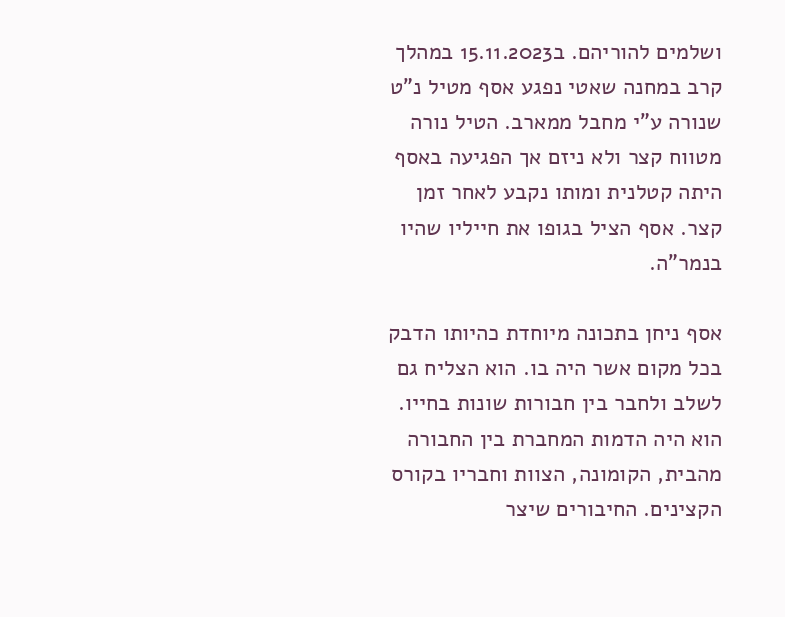ושלמים להוריהם. ב15.11.2023 במהלך קרב במחנה שאטי נפגע אסף מטיל נ"ט שנורה ע"י מחבל ממארב. הטיל נורה מטווח קצר ולא ניזם אך הפגיעה באסף היתה קטלנית ומותו נקבע לאחר זמן קצר. אסף הציל בגופו את חייליו שהיו בנמר"ה.

אסף ניחן בתכונה מיוחדת כהיותו הדבק בכל מקום אשר היה בו. הוא הצליח גם לשלב ולחבר בין חבורות שונות בחייו. הוא היה הדמות המחברת בין החבורה מהבית, הקומונה, הצוות וחבריו בקורס הקצינים. החיבורים שיצר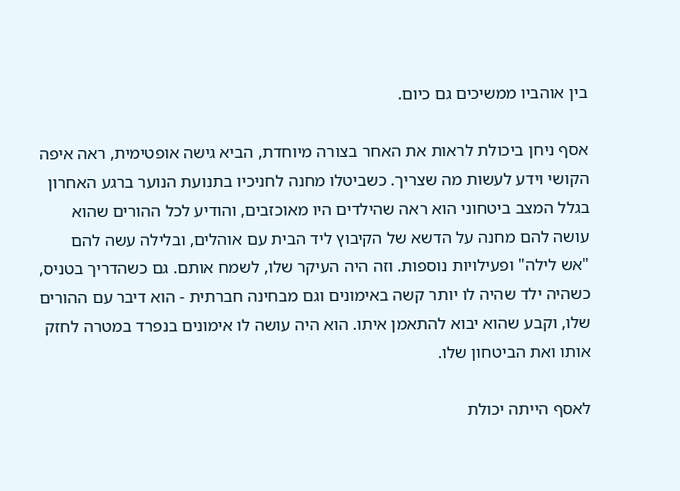בין אוהביו ממשיכים גם כיום.

אסף ניחן ביכולת לראות את האחר בצורה מיוחדת, הביא גישה אופטימית, ראה איפה הקושי וידע לעשות מה שצריך. כשביטלו מחנה לחניכיו בתנועת הנוער ברגע האחרון בגלל המצב ביטחוני הוא ראה שהילדים היו מאוכזבים, והודיע לכל ההורים שהוא עושה להם מחנה על הדשא של הקיבוץ ליד הבית עם אוהלים, ובלילה עשה להם "אש לילה" ופעילויות נוספות. וזה היה העיקר שלו, לשמח אותם. גם כשהדריך בטניס, כשהיה ילד שהיה לו יותר קשה באימונים וגם מבחינה חברתית - הוא דיבר עם ההורים שלו, וקבע שהוא יבוא להתאמן איתו. הוא היה עושה לו אימונים בנפרד במטרה לחזק אותו ואת הביטחון שלו.

לאסף הייתה יכולת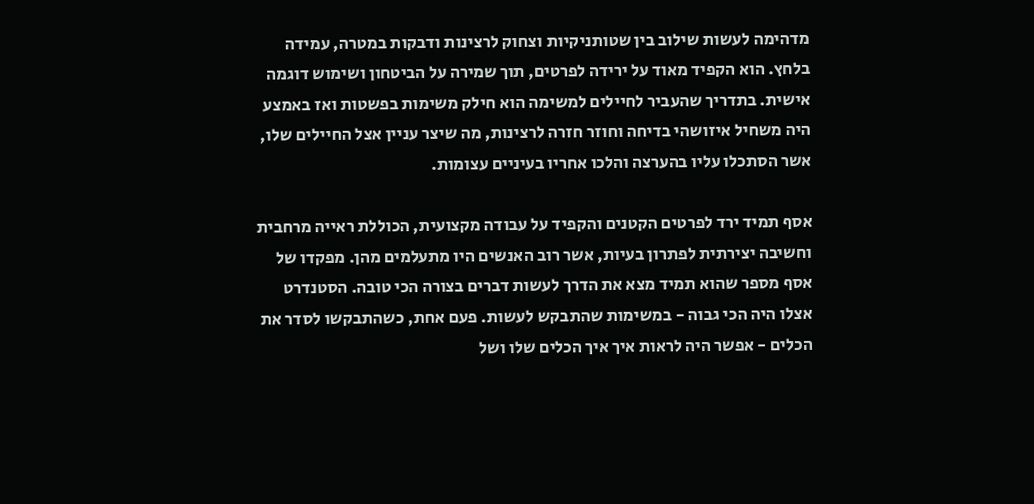מדהימה לעשות שילוב בין שטותניקיות וצחוק לרצינות ודבקות במטרה, עמידה בלחץ. הוא הקפיד מאוד על ירידה לפרטים, תוך שמירה על הביטחון ושימוש דוגמה אישית. בתדריך שהעביר לחיילים למשימה הוא חילק משימות בפשטות ואז באמצע היה משחיל איזושהי בדיחה וחוזר חזרה לרצינות, מה שיצר עניין אצל החיילים שלו, אשר הסתכלו עליו בהערצה והלכו אחריו בעיניים עצומות.

אסף תמיד ירד לפרטים הקטנים והקפיד על עבודה מקצועית, הכוללת ראייה מרחבית וחשיבה יצירתית לפתרון בעיות, אשר רוב האנשים היו מתעלמים מהן. מפקדו של אסף מספר שהוא תמיד מצא את הדרך לעשות דברים בצורה הכי טובה. הסטנדרט אצלו היה הכי גבוה - במשימות שהתבקש לעשות. פעם אחת, כשהתבקשו לסדר את הכלים - אפשר היה לראות איך איך הכלים שלו ושל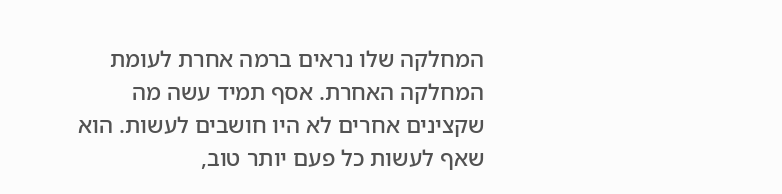המחלקה שלו נראים ברמה אחרת לעומת המחלקה האחרת. אסף תמיד עשה מה שקצינים אחרים לא היו חושבים לעשות. הוא שאף לעשות כל פעם יותר טוב,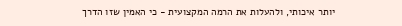יותר איכותי, ולהעלות את הרמה המקצועית - כי האמין שזו הדרך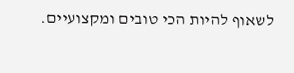לשאוף להיות הכי טובים ומקצועיים.